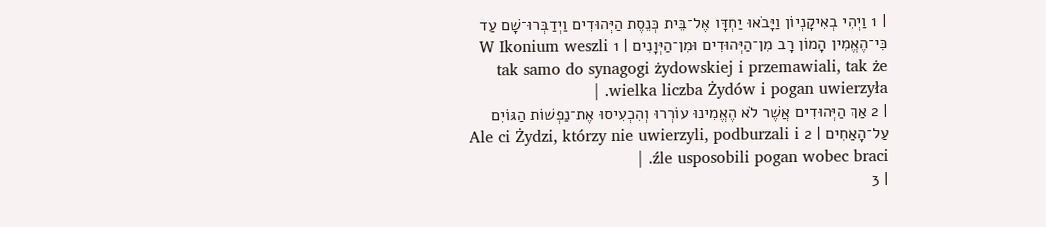| 1 וַיְהִי בְאִיקָנְיוֹן וַיָּבֹאוּ יַחְדָּו אֶל־בֵּית כְּנֵסֶת הַיְּהוּדִים וַיְדַבְּרוּ־שָׁם עַד כִּי־הֶאֱמִין הָמוֹן רָב מִן־הַיְּהוּדִים וּמִן־הַיְּוָנִים | 1 W Ikonium weszli tak samo do synagogi żydowskiej i przemawiali, tak że wielka liczba Żydów i pogan uwierzyła. |
| 2 אַךְ הַיְּהוּדִים אֲשֶׁר לֹא הֶאֱמִינוּ עוֹרְרוּ וְהִכְעִיסוּ אֶת־נַפְשׁוֹת הַגּוֹיִם עַל־הָאַחִים | 2 Ale ci Żydzi, którzy nie uwierzyli, podburzali i źle usposobili pogan wobec braci. |
| 3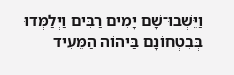וַיֵּשְׁבוּ־שָׁם יָמִים רַבִּים וַיְלַמְּדוּ בְּבִטְחוֹנָם בַּיהוֹה הַמֵּעִיד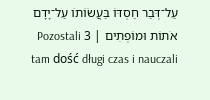עַל־דְּבַר חַסְדּוֹ בַּעֲשֹוֹתוֹ עַל־יָדָם אֹתוֹת וּמוֹפְתִים | 3 Pozostali tam dość długi czas i nauczali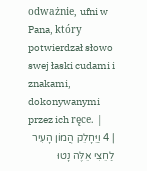odważnie, ufni w Pana, który potwierdzał słowo swej łaski cudami i znakami, dokonywanymi przez ich ręce. |
| 4 וַיֵּחָלֵק הֲמוֹן הָעִיר לַחֵצִי אֵלֶּה נָטוּ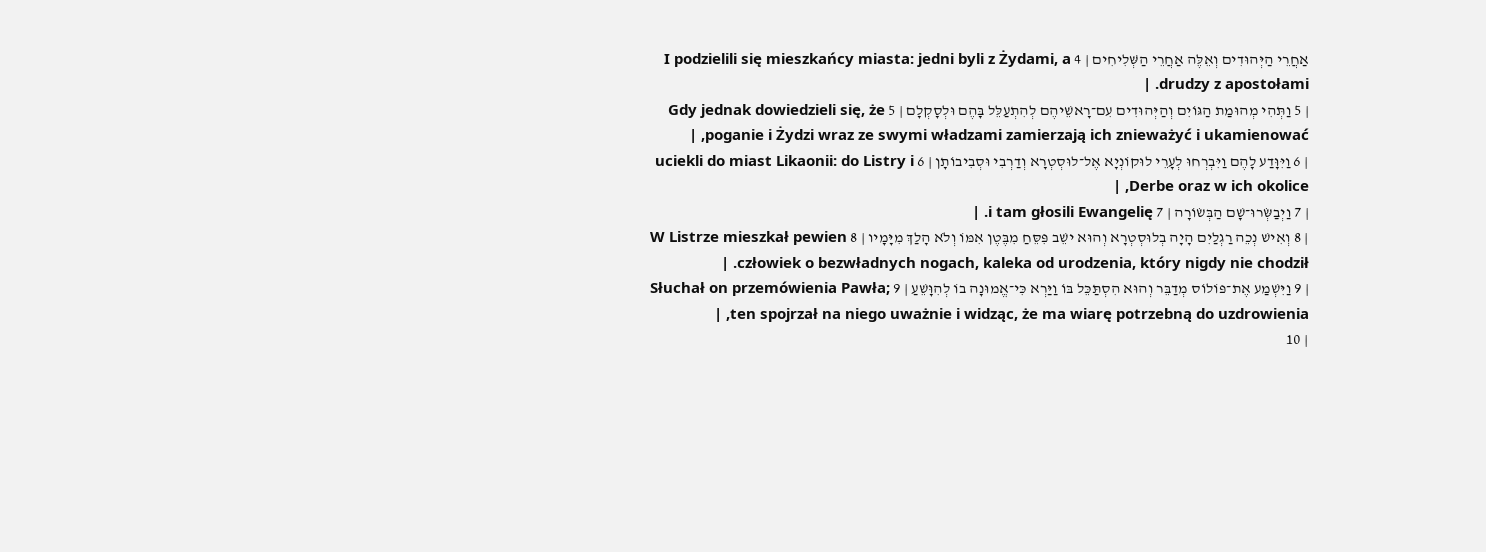אַחֲרֵי הַיְּהוּדִים וְאֵלֶּה אַחֲרֵי הַשְּׁלִיחִים | 4 I podzielili się mieszkańcy miasta: jedni byli z Żydami, a drudzy z apostołami. |
| 5 וַתְּהִי מְהוּמַת הַגּוֹיִם וְהַיְּהוּדִים עִם־רָאשֵׁיהֶם לְהִתְעַלֵּל בָּהֶם וּלְסָקְלָם | 5 Gdy jednak dowiedzieli się, że poganie i Żydzi wraz ze swymi władzami zamierzają ich znieważyć i ukamienować, |
| 6 וַיִּוָּדַע לָהֶם וַיִּבְרְחוּ לְעָרֵי לוּקוֹנְיָא אֶל־לוּסְטְרָא וְדַרְבִי וּסְבִיבוֹתָן | 6 uciekli do miast Likaonii: do Listry i Derbe oraz w ich okolice, |
| 7 וַיְבַשְּׂרוּ־שָׁם הַבְּשׂוֹרָה | 7 i tam głosili Ewangelię. |
| 8 וְאִישׁ נְכֵה רַגְלַיִם הָיָה בְלוּסְטְרָא וְהוּא ישֵׁב פִּסֵּחַ מִבֶּטֶן אִמּוֹ וְלֹא הָלַךְ מִיָּמָיו | 8 W Listrze mieszkał pewien człowiek o bezwładnych nogach, kaleka od urodzenia, który nigdy nie chodził. |
| 9 וַיִּשְׁמַע אֶת־פּוֹלוֹס מְדַבֵּר וְהוּא הִסְתַּכֵּל בּוֹ וַיַּרְא כִּי־אֱמוּנָה בוֹ לְהִוָּשֵׁעַ | 9 Słuchał on przemówienia Pawła; ten spojrzał na niego uważnie i widząc, że ma wiarę potrzebną do uzdrowienia, |
| 10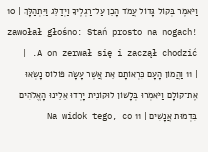וַיֹּאמֶר בְּקוֹל גָּדוֹל עֲמֹד הָכֵן עַל־רַגְלֶיךָ וַיְדַלֵּג וַיִּתְהַלָּךְ | 10 zawołał głośno: Stań prosto na nogach! A on zerwał się i zaczął chodzić. |
| 11 וַהֲמוֹן הָעָם כִּרְאוֹתָם אֵת אֲשֶׁר עָשָׂה פּוֹלוֹס נָשְׂאוּ אֶת־קוֹלָם וַיֹּאמְרוּ בְּלָשׁוֹן לוּקוֹנִית יָרְדוּ אֵלֵינוּ הָאֱלֹהִים בִּדְמוּת אֲנָשִׁים | 11 Na widok tego, co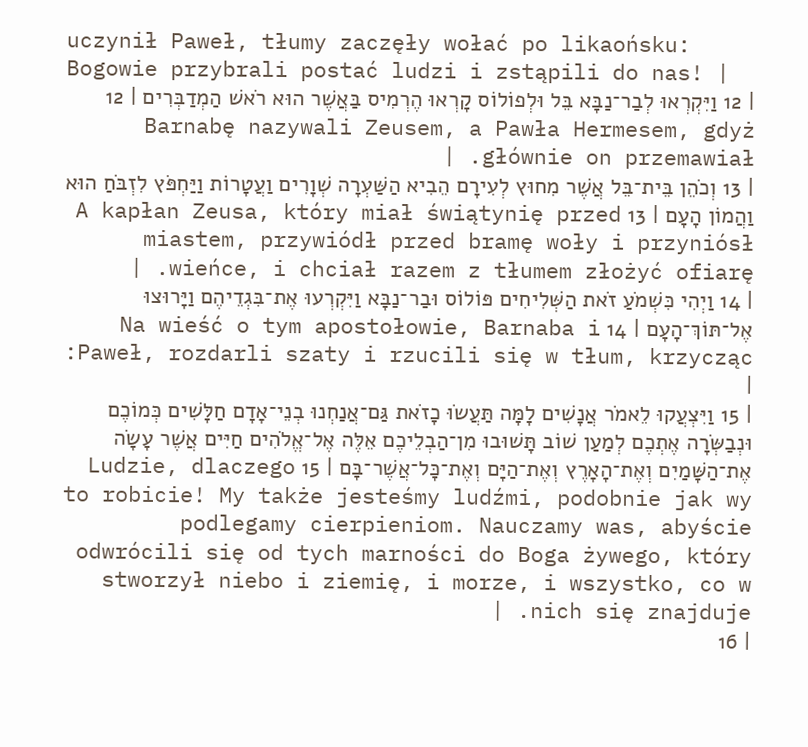uczynił Paweł, tłumy zaczęły wołać po likaońsku: Bogowie przybrali postać ludzi i zstąpili do nas! |
| 12 וַיִּקְרְאוּ לְבַר־נַבָּא בֵּל וּלְפוֹלוֹס קָרְאוּ הֶרְמִיס בַּאֲשֶׁר הוּא רֹאשׁ הַמְדַבְּרִים | 12 Barnabę nazywali Zeusem, a Pawła Hermesem, gdyż głównie on przemawiał. |
| 13 וְכֹהֵן בֵּית־בֵּל אֲשֶׁר מִחוּץ לְעִירָם הֵבִיא הַשַּׁעְרָה שְׁוָרִים וַעֲטָרוֹת וַיַּחְפֹּץ לִזְבֹּחַ הוּא וַהֲמוֹן הָעָם | 13 A kapłan Zeusa, który miał świątynię przed miastem, przywiódł przed bramę woły i przyniósł wieńce, i chciał razem z tłumem złożyć ofiarę. |
| 14 וַיְהִי כִּשְׁמֹעַ זֹאת הַשְּׁלִיחִים פּוֹלוֹס וּבַר־נַבָּא וַיִּקְרְעוּ אֶת־בִּגְדֵיהֶם וַיָּרוּצוּ אֶל־תּוֹךְ־הָעָם | 14 Na wieść o tym apostołowie, Barnaba i Paweł, rozdarli szaty i rzucili się w tłum, krzycząc: |
| 15 וַיִּצְעֲקוּ לֵאמֹר אֲנָשִׁים לָמָּה תַּעֲשֹוּ כָזֹאת גַּם־אֲנַחְנוּ בְנֵי־אָדָם חַלָּשִׁים כְּמוֹכֶם וּנְבַשְּׂרָה אֶתְכֶם לְמַעַן שׁוֹב תָּשׁוּבוּ מִן־הַבְלֵיכֶם אֵלֶּה אֶל־אֱלֹהִים חַיִּים אֲשֶׁר עָשָׂה אֶת־הַשָּׁמַיִם וְאֶת־הָאָרֶץ וְאֶת־הַיָּם וְאֶת־כָּל־אֲשֶׁר־בָּם | 15 Ludzie, dlaczego to robicie! My także jesteśmy ludźmi, podobnie jak wy podlegamy cierpieniom. Nauczamy was, abyście odwrócili się od tych marności do Boga żywego, który stworzył niebo i ziemię, i morze, i wszystko, co w nich się znajduje. |
| 16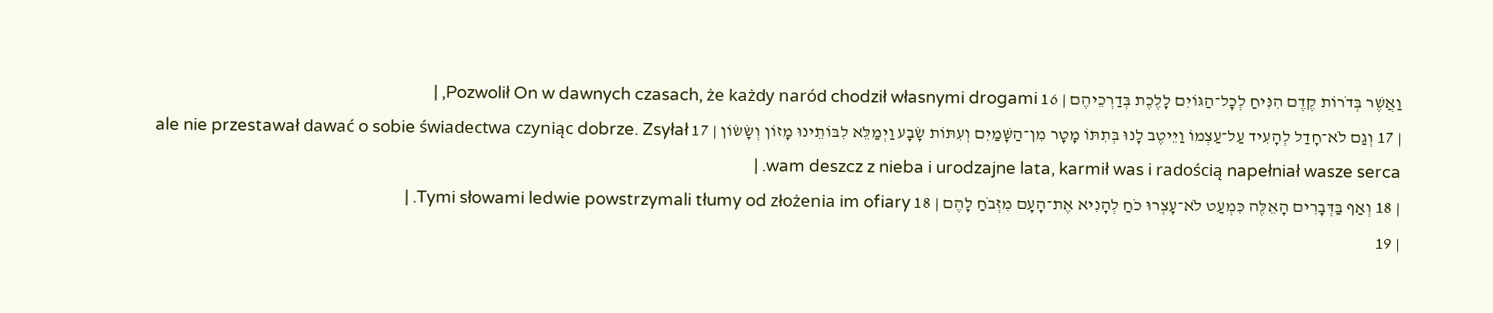וַאֲשֶׁר בְּדֹרוֹת קֶדֶם הִנִּיחַ לְכָל־הַגּוֹיִם לָלֶכֶת בְּדַרְכֵיהֶם | 16 Pozwolił On w dawnych czasach, że każdy naród chodził własnymi drogami, |
| 17 וְגַם לֹא־חָדַל לְהָעִיד עַל־עַצְמוֹ וַיֵּיטֶב לָנוּ בְּתִתּוֹ מָטָר מִן־הַשָּׁמַיִם וְעִתּוֹת שָׂבָע וַיְמַלֵּא לִבּוֹתֵינוּ מָזוֹן וְשָׂשׂוֹן | 17 ale nie przestawał dawać o sobie świadectwa czyniąc dobrze. Zsyłał wam deszcz z nieba i urodzajne lata, karmił was i radością napełniał wasze serca. |
| 18 וְאַף בַּדְּבָרִים הָאֵלֶּה כִּמְעַט לֹא־עָצְרוּ כֹחַ לְהָנִיא אֶת־הָעָם מִזְּבֹחַ לָהֶם | 18 Tymi słowami ledwie powstrzymali tłumy od złożenia im ofiary. |
| 19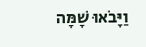וַיָּבֹאוּ שָׁמָּה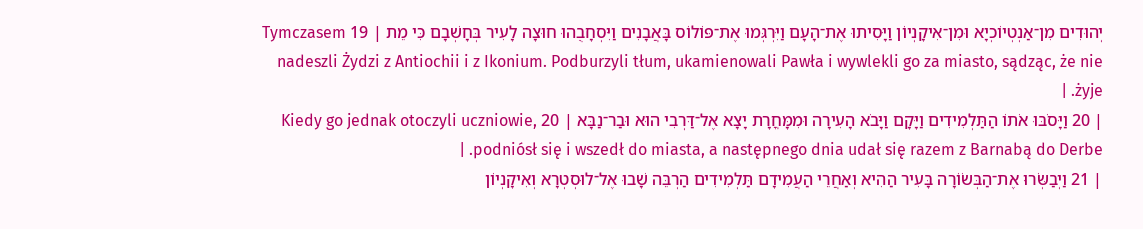יְהוּדִים מִן־אַנְטְיוֹכְיָא וּמִן־אִיקָנְיוֹן וַיָּסִיתוּ אֶת־הָעָם וַיִּרְגְּמוּ אֶת־פּוֹלוֹס בָּאֲבָנִים וַיִּסְחָבֻהוּ חוּצָה לָעִיר בְּחָשְׁבָם כִּי מֵת | 19 Tymczasem nadeszli Żydzi z Antiochii i z Ikonium. Podburzyli tłum, ukamienowali Pawła i wywlekli go za miasto, sądząc, że nie żyje. |
| 20 וַיָּסֹבּוּ אֹתוֹ הַתַּלְמִידִים וַיָּקָם וַיָּבֹא הָעִירָה וּמִמָּחֳרָת יָצָא אֶל־דַּרְבִי הוּא וּבַר־נַבָּא | 20 Kiedy go jednak otoczyli uczniowie, podniósł się i wszedł do miasta, a następnego dnia udał się razem z Barnabą do Derbe. |
| 21 וַיְבַשְּׂרוּ אֶת־הַבְּשׂוֹרָה בָּעִיר הַהִיא וְאַחֲרֵי הַעֲמִידָם תַּלְמִידִים הַרְבֵּה שָׁבוּ אֶל־לוּסְטְרָא וְאִיקָנְיוֹן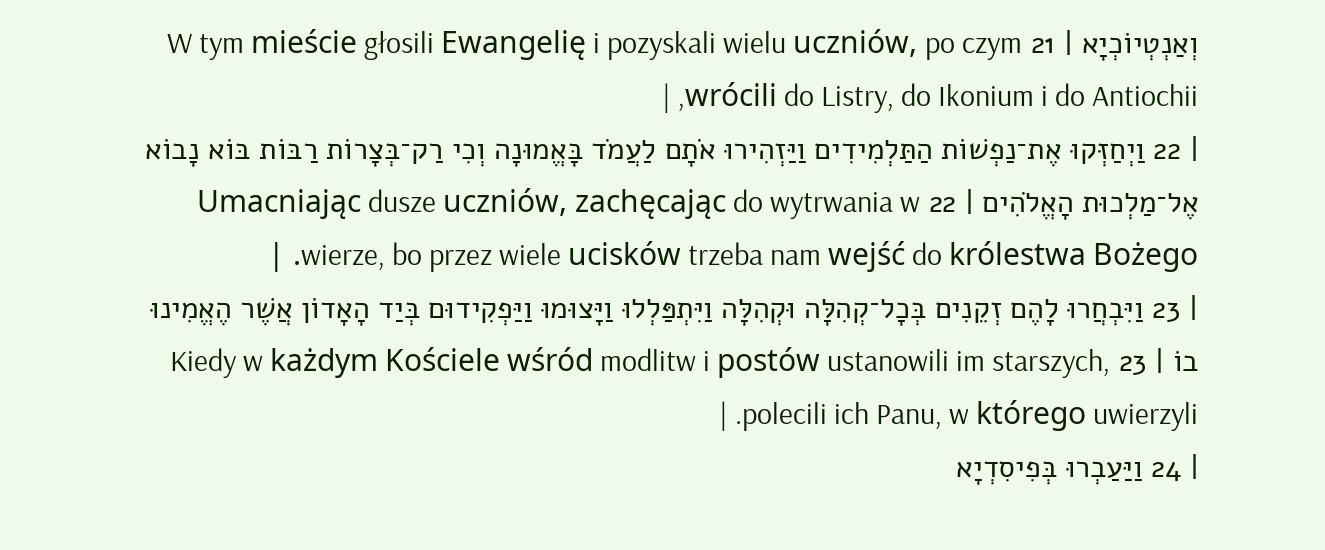וְאַנְטְיוֹכְיָא | 21 W tym mieście głosili Ewangelię i pozyskali wielu uczniów, po czym wrócili do Listry, do Ikonium i do Antiochii, |
| 22 וַיְחַזְּקוּ אֶת־נַפְשׁוֹת הַתַּלְמִידִים וַיַּזְהִירוּ אֹתָם לַעֲמֹד בָּאֱמוּנָה וְכִי רַק־בְּצָרוֹת רַבּוֹת בּוֹא נָבוֹא אֶל־מַלְכוּת הָאֱלֹהִים | 22 Umacniając dusze uczniów, zachęcając do wytrwania w wierze, bo przez wiele ucisków trzeba nam wejść do królestwa Bożego. |
| 23 וַיִּבְחֲרוּ לָהֶם זְקֵנִים בְּכָל־קְהִלָּה וּקְהִלָּה וַיִּתְפַּלְלוּ וַיָּצוּמוּ וַיַּפְקִידוּם בְּיַד הָאָדוֹן אֲשֶׁר הֶאֱמִינוּ בוֹ | 23 Kiedy w każdym Kościele wśród modlitw i postów ustanowili im starszych, polecili ich Panu, w którego uwierzyli. |
| 24 וַיַּעַבְרוּ בְּפִיסִדְיָא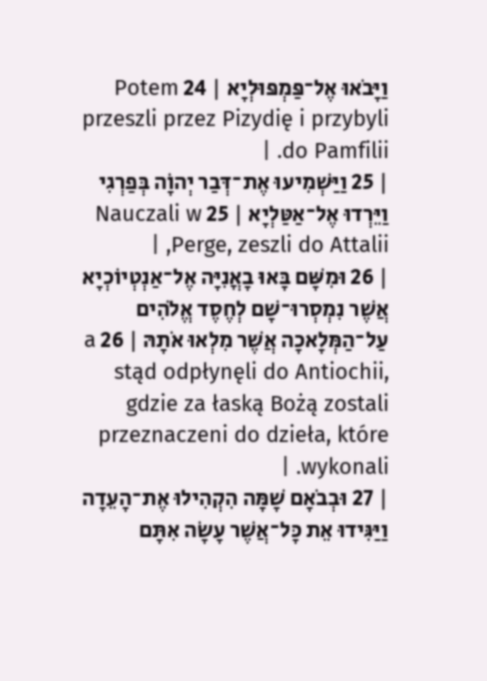וַיָּבֹאוּ אֶל־פַּמְפּוּלְיָא | 24 Potem przeszli przez Pizydię i przybyli do Pamfilii. |
| 25 וַיַּשְׁמִיעוּ אֶת־דְּבַר יְהוָֹה בְּפַרְגִי וַיֵּרְדוּ אֶל־אַטַּלְיָא | 25 Nauczali w Perge, zeszli do Attalii, |
| 26 וּמִשָּׁם בָּאוּ בָאֳנִיָּה אֶל־אַנְטְיוֹכְיָא אֲשֶׁר נִמְסְרוּ־שָׁם לְחֶסֶד אֱלֹהִים עַל־הַמְּלָאכָה אֲשֶׁר מִלְאוּ אֹתָהּ | 26 a stąd odpłynęli do Antiochii, gdzie za łaską Bożą zostali przeznaczeni do dzieła, które wykonali. |
| 27 וּבְבֹאָם שָׁמָּה הִקְהִילוּ אֶת־הָעֵדָה וַיַּגִּידוּ אֵת כָּל־אֲשֶׁר עָשָׂה אִתָּם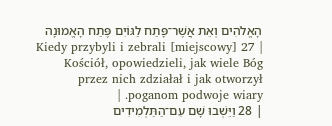הָאֱלֹהִים וְאֵת אֲשֶׁר־פָּתַח לַגּוֹיִם פֶּתַח הָאֱמוּנָה | 27 Kiedy przybyli i zebrali [miejscowy] Kościół, opowiedzieli, jak wiele Bóg przez nich zdziałał i jak otworzył poganom podwoje wiary. |
| 28 וַיֵּשְׁבוּ שָׁם עִם־הַתַּלְמִידִים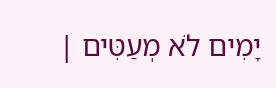יָמִים לֹא מְעַטִּים |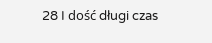28 I dość długi czas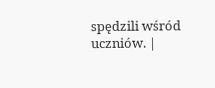spędzili wśród uczniów. |